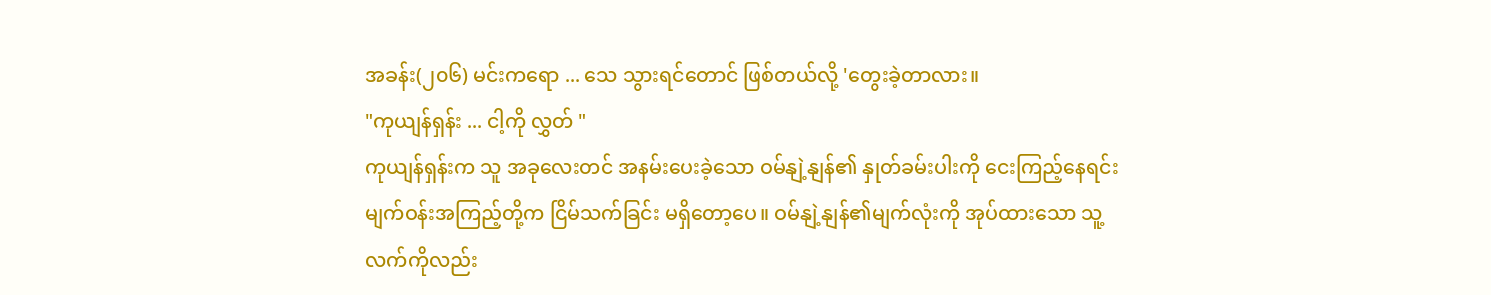အခန်း(၂၀၆) မင်းကရော ... သေ သွားရင်တောင် ဖြစ်တယ်လို့ 'တွေးခဲ့တာလား။
"ကုယျန်ရှန်း ... ငါ့ကို လွှတ် "
ကုယျန်ရှန်းက သူ အခုလေးတင် အနမ်းပေးခဲ့သော ဝမ်နျဲ့နျန်၏ နှုတ်ခမ်းပါးကို ငေးကြည့်နေရင်း မျက်ဝန်းအကြည့်တို့က ငြိမ်သက်ခြင်း မရှိတော့ပေ။ ဝမ်နျဲ့နျန်၏မျက်လုံးကို အုပ်ထားသော သူ့လက်ကိုလည်း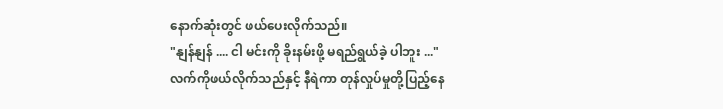နောက်ဆုံးတွင် ဖယ်ပေးလိုက်သည်။
"နျန်နျန် .... ငါ မင်းကို ခိုးနမ်းဖို့ မရည်ရွယ်ခဲ့ ပါဘူး ..."
လက်ကိုဖယ်လိုက်သည်နှင့် နီရဲကာ တုန်လှုပ်မှုတို့ပြည့်နေ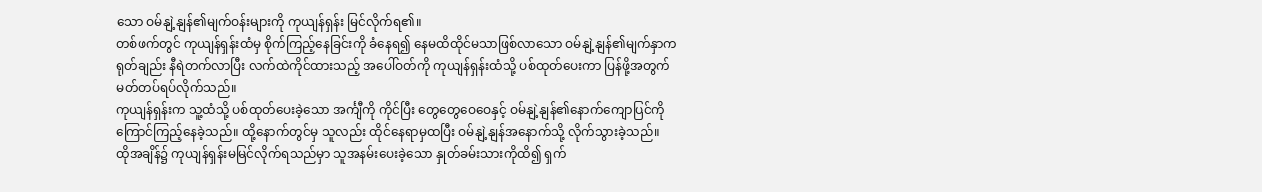သော ဝမ်နျဲ့နျန်၏မျက်ဝန်းများကို ကုယျန်ရှန်း မြင်လိုက်ရ၏။
တစ်ဖက်တွင် ကုယျန်ရှန်းထံမှ စိုက်ကြည့်နေခြင်းကို ခံနေရ၍ နေမထိထိုင်မသာဖြစ်လာသော ဝမ်နျဲ့နျန်၏မျက်နှာက ရုတ်ချည်း နီရဲတက်လာပြီး လက်ထဲကိုင်ထားသည့် အပေါ်ဝတ်ကို ကုယျန်ရှန်းထံသို့ ပစ်ထုတ်ပေးကာ ပြန်ဖို့အတွက် မတ်တပ်ရပ်လိုက်သည်။
ကုယျန်ရှန်းက သူ့ထံသို့ ပစ်ထုတ်ပေးခဲ့သော အင်္ကျီကို ကိုင်ပြီး တွေတွေဝေဝေနှင့် ဝမ်နျဲ့နျန်၏နောက်ကျောပြင်ကို ကြောင်ကြည့်နေခဲ့သည်။ ထို့နောက်တွင်မှ သူလည်း ထိုင်နေရာမှထပြီး ဝမ်နျဲ့နျန်အနောက်သို့ လိုက်သွားခဲ့သည်။
ထိုအချိန်၌ ကုယျန်ရှန်းမမြင်လိုက်ရသည်မှာ သူအနမ်းပေးခဲ့သော နှုတ်ခမ်းသားကိုထိ၍ ရှက်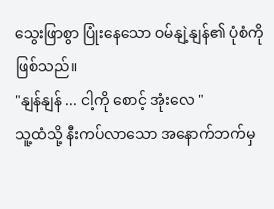သွေးဖြာစွာ ပြုံးနေသော ဝမ်နျဲ့နျန်၏ ပုံစံကို ဖြစ်သည်။
"နျန်နျန် ... ငါ့ကို စောင့် အုံးလေ "
သူ့ထံသို့ နီးကပ်လာသော အနောက်ဘက်မှ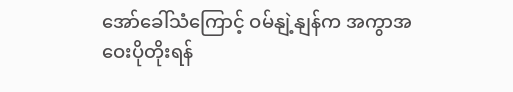အော်ခေါ်သံကြောင့် ဝမ်နျဲ့နျန်က အကွာအဝေးပိုတိုးရန်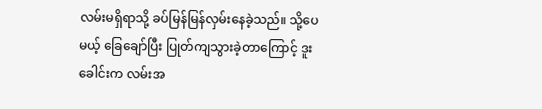လမ်းမရှိရာသို့ ခပ်မြန်မြန်လှမ်းနေခဲ့သည်။ သို့ပေမယ့် ခြေချော်ပြီး ပြုတ်ကျသွားခဲ့တာကြောင့် ဒူးခေါင်းက လမ်းအ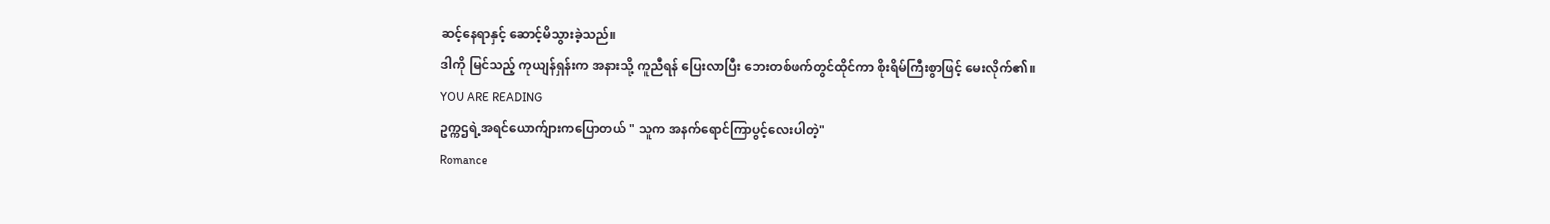ဆင့်နေရာနှင့် ဆောင့်မိသွားခဲ့သည်။
ဒါကို မြင်သည့် ကုယျန်ရှန်းက အနားသို့ ကူညီရန် ပြေးလာပြီး ဘေးတစ်ဖက်တွင်ထိုင်ကာ စိုးရိမ်ကြီးစွာဖြင့် မေးလိုက်၏။
YOU ARE READING
ဥက္ကဌရဲ့အရင်ယောက်ျားကပြောတယ် " သူက အနက်ရောင်ကြာပွင့်လေးပါတဲ့"
Romance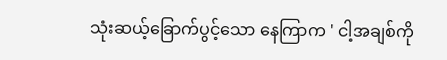သုံးဆယ့်ခြောက်ပွင့်သော နေကြာက ' ငါ့အချစ်ကို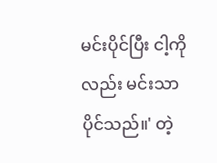မင်းပိုင်ပြီး ငါ့ကိုလည်း မင်းသာ ပိုင်သည်။' တဲ့